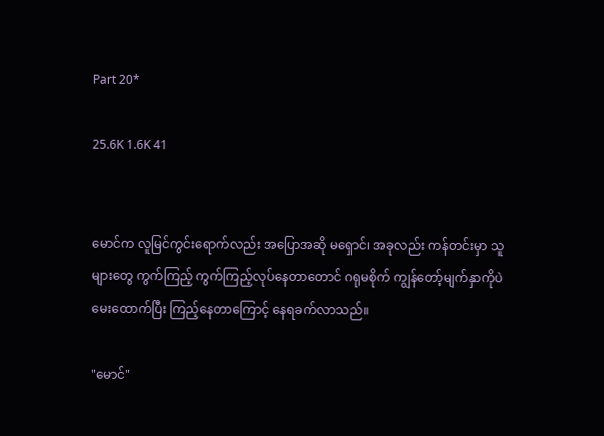Part 20*

25.6K 1.6K 41


မောင်က လူမြင်ကွင်းရောက်လည်း အပြောအဆို မရှောင်၊ အခုလည်း ကန်တင်းမှာ သူများတွေ ကွက်ကြည့် ကွက်ကြည့်လုပ်နေတာတောင် ဂရုမစိုက် ကျွန်တော့်မျက်နှာကိုပဲ မေးထောက်ပြီး ကြည့်နေတာကြောင့် နေရခက်လာသည်။

"မောင်"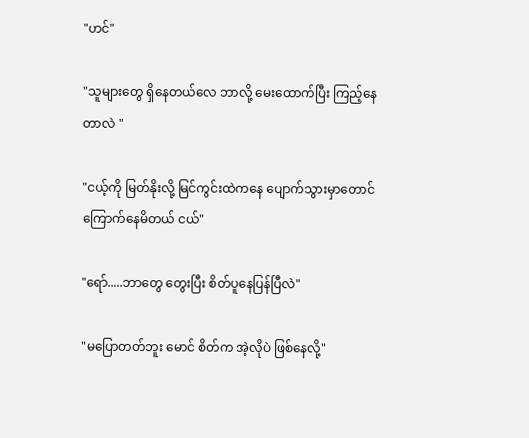"ဟင်"

"သူများတွေ ရှိနေတယ်လေ ဘာလို့ မေးထောက်ပြီး ကြည့်နေတာလဲ "

"ငယ့်ကို မြတ်နိုးလို့ မြင်ကွင်းထဲကနေ ပျောက်သွားမှာတောင် ကြောက်နေမိတယ် ငယ်"

"ရော်.....ဘာတွေ တွေးပြီး စိတ်ပူနေပြန်ပြီလဲ"

"မပြောတတ်ဘူး မောင် စိတ်က အဲ့လိုပဲ ဖြစ်နေလို့"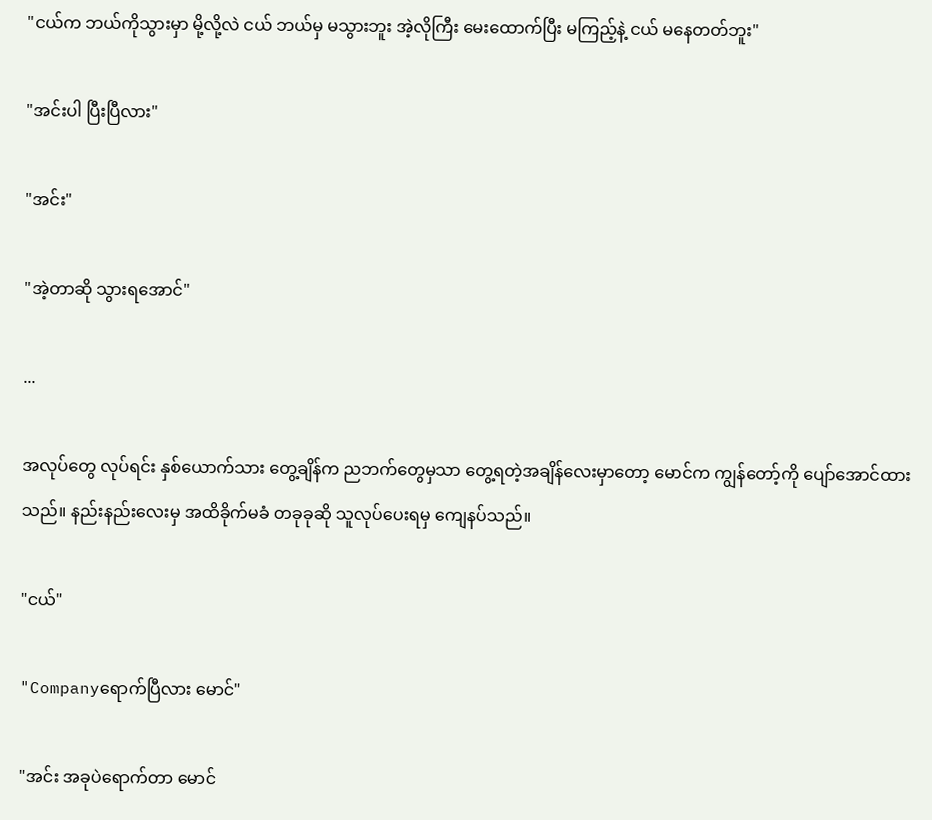"ငယ်က ဘယ်ကိုသွားမှာ မို့လို့လဲ ငယ် ဘယ်မှ မသွားဘူး အဲ့လိုကြီး မေးထောက်ပြီး မကြည့်နဲ့ ငယ် မနေတတ်ဘူး"

"အင်းပါ ပြီးပြီလား"

"အင်း"

"အဲ့တာဆို သွားရအောင်"

...

အလုပ်တွေ လုပ်ရင်း နှစ်ယောက်သား တွေ့ချိန်က ညဘက်တွေမှသာ တွေ့ရတဲ့အချိန်လေးမှာတော့ မောင်က ကျွန်တော့်ကို ပျော်အောင်ထားသည်။ နည်းနည်းလေးမှ အထိခိုက်မခံ တခုခုဆို သူလုပ်ပေးရမှ ကျေနပ်သည်။

"ငယ်"

"Companyရောက်ပြီလား မောင်"

"အင်း အခုပဲရောက်တာ မောင်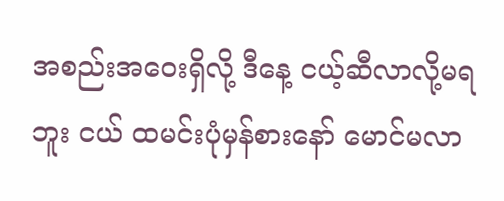အစည်းအဝေးရှိလို့ ဒီနေ့ ငယ့်ဆီလာလို့မရဘူး ငယ် ထမင်းပုံမှန်စားနော် မောင်မလာ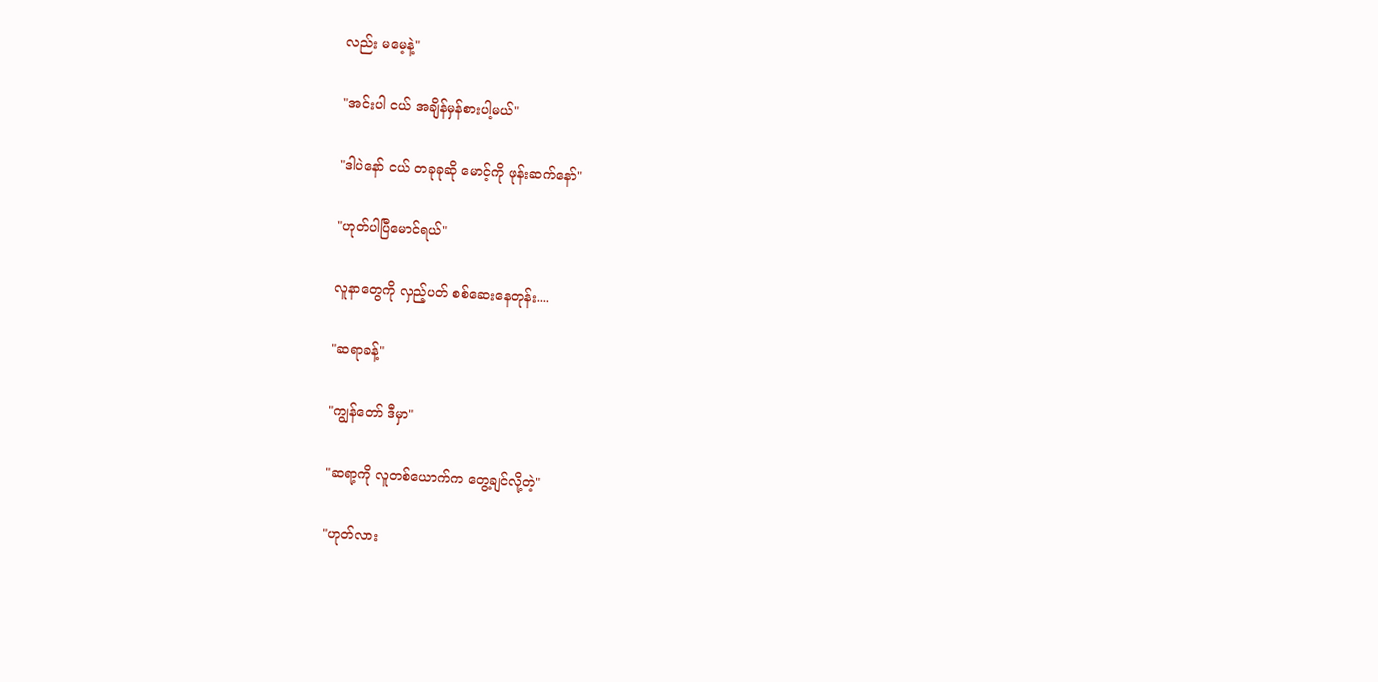လည်း မမေ့နဲ့"

"အင်းပါ ငယ် အချိန်မှန်စားပါ့မယ်"

"ဒါပဲနော် ငယ် တခုခုဆို မောင့်ကို ဖုန်းဆက်နော်"

"ဟုတ်ပါပြီမောင်ရယ်"

လူနာတွေကို လှည့်ပတ် စစ်ဆေးနေတုန်း....

"ဆရာခန့်"

"ကျွန်တော် ဒီမှာ"

"ဆရာ့ကို လူတစ်ယောက်က တွေ့ချင်လို့တဲ့"

"ဟုတ်လား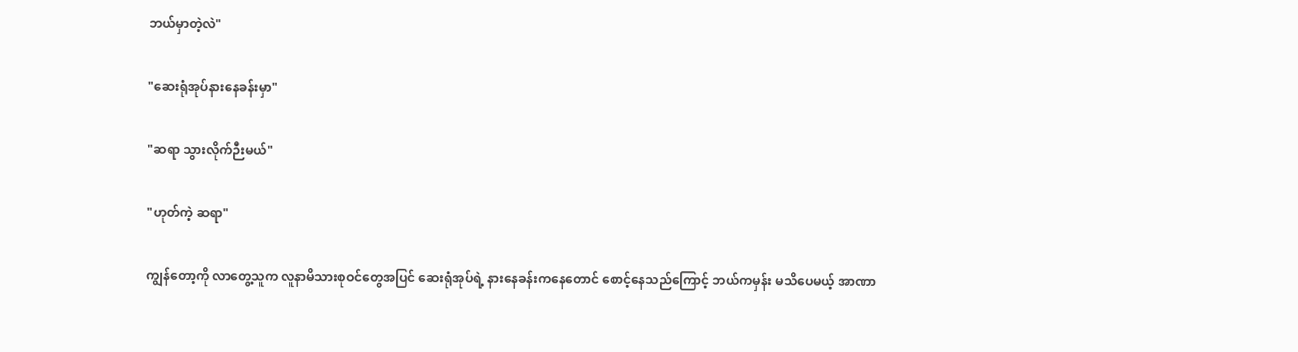ဘယ်မှာတဲ့လဲ"

"ဆေးရုံအုပ်နားနေခန်းမှာ"

"ဆရာ သွားလိုက်ဉီးမယ်"

"ဟုတ်ကဲ့ ဆရာ"

ကျွန်တော့ကို လာတွေ့သူက လူနာမိသားစုဝင်တွေအပြင် ဆေးရုံအုပ်ရဲ့ နားနေခန်းကနေတောင် စောင့်နေသည်ကြောင့် ဘယ်ကမှန်း မသိပေမယ့် အာဏာ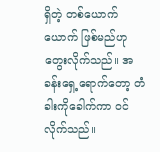ရှိတဲ့ တစ်ယောက်ယောက် ဖြစ်မည်ဟု တွေးလိုက်သည်။ အခန်းရှေ့ရောက်တော့ တံခါးကိုခေါက်ကာ ဝင်လိုက်သည်။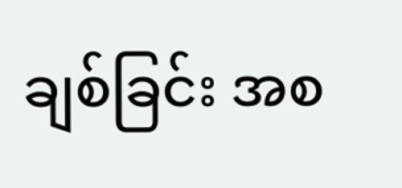ချစ်ခြင်း အစ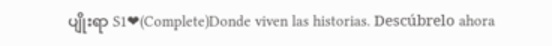ပျိုးရာ S1❤(Complete)Donde viven las historias. Descúbrelo ahora